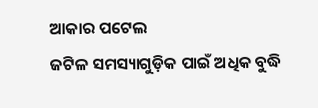ଆକାର ପଟେଲ
ଜଟିଳ ସମସ୍ୟାଗୁଡ଼ିକ ପାଇଁ ଅଧିକ ବୁଦ୍ଧି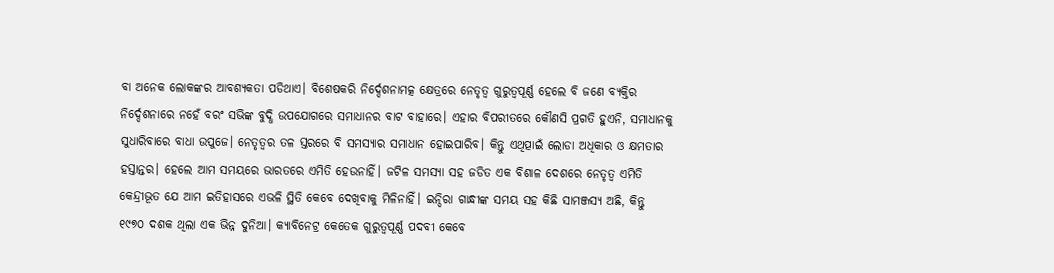ବା ଅନେକ ଲୋକଙ୍କର ଆବଶ୍ୟକତା ପଡିଥାଏ। ବିଶେଷକରି ନିର୍ଦ୍ଦେଶନାମତ୍କ କ୍ଷେତ୍ରରେ ନେତୃତ୍ୱ ଗୁରୁତ୍ୱପୂର୍ଣ୍ଣ ହେଲେ ବି ଜଣେ ବ୍ୟକ୍ତିର ନିର୍ଦ୍ଦେଶନାରେ ନହେଁ ବରଂ ସଭିଙ୍କ ବୁଦ୍ଧି ଉପଯୋଗରେ ସମାଧାନର ବାଟ ବାହାରେ। ଏହାର ବିପରୀତରେ କୌଣସି ପ୍ରଗତି ହୁଏନି, ସମାଧାନକୁ ସୁଧାରିବାରେ ବାଧା ଉପୁଜେ। ନେତୃତ୍ୱର ତଳ ସ୍ତରରେ ବି ସମସ୍ୟାର ସମାଧାନ ହୋଇପାରିବ। କିନ୍ତୁ ଏଥିତ୍ପାଇଁ ଲୋଡା ଅଧିକାର ଓ କ୍ଷମତାର ହସ୍ତାନ୍ତର। ହେଲେ ଆମ ସମୟରେ ଭାରତରେ ଏମିତି ହେଉନାହିଁ। ଜଟିଳ ସମସ୍ୟା ସହ ଜଡିତ ଏକ ବିଶାଳ ଦେଶରେ ନେତୃତ୍ୱ ଏମିତି କେନ୍ଦ୍ରୀଭୂତ ଯେ ଆମ ଇତିହାସରେ ଏଭଳି ସ୍ଥିତି କେବେ ଦେଖିବାକୁ ମିଳିନାହିଁ। ଇନ୍ଦିରା ଗାନ୍ଧୀଙ୍କ ସମୟ ସହ କିଛି ସାମଞ୍ଜସ୍ୟ ଅଛି, କିନ୍ତୁ ୧୯୭୦ ଦଶକ ଥିଲା ଏକ ଭିନ୍ନ ଦୁନିଆ। କ୍ୟାବିନେଟ୍ର କେତେକ ଗୁରୁତ୍ୱପୂର୍ଣ୍ଣ ପଦବୀ କେବେ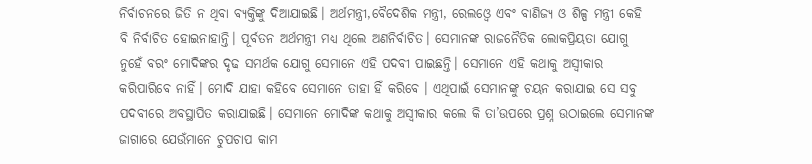ନିର୍ବାଚନରେ ଜିତି ନ ଥିବା ବ୍ୟକ୍ତିଙ୍କୁ ଦିଆଯାଇଛି। ଅର୍ଥମନ୍ତ୍ରୀ,ବୈଦେଶିକ ମନ୍ତ୍ରୀ, ରେଲଓ୍ବେ ଏବଂ ବାଣିଜ୍ୟ ଓ ଶିଳ୍ପ ମନ୍ତ୍ରୀ କେହି ବି ନିର୍ବାଚିତ ହୋଇନାହାନ୍ତି। ପୂର୍ବତନ ଅର୍ଥମନ୍ତ୍ରୀ ମଧ୍ୟ ଥିଲେ ଅଣନିର୍ବାଚିତ। ସେମାନଙ୍କ ରାଜନୈତିକ ଲୋକପ୍ରିୟତା ଯୋଗୁ ନୁହେଁ ବରଂ ମୋଦିଙ୍କର ଦୃଢ ସମର୍ଥକ ଯୋଗୁ ସେମାନେ ଏହି ପଦବୀ ପାଇଛନ୍ତି। ସେମାନେ ଏହି କଥାକୁ ଅସ୍ବୀକାର କରିପାରିବେ ନାହିଁ। ମୋଦି ଯାହା କହିବେ ସେମାନେ ତାହା ହିଁ କରିବେ । ଏଥିପାଇଁ ସେମାନଙ୍କୁ ଚୟନ କରାଯାଇ ସେ ସବୁ ପଦବୀରେ ଅବସ୍ଥାପିତ କରାଯାଇଛି। ସେମାନେ ମୋଦିଙ୍କ କଥାକୁ ଅସ୍ବୀକାର କଲେ କି ତା’ଉପରେ ପ୍ରଶ୍ନ ଉଠାଇଲେ ସେମାନଙ୍କ ଜାଗାରେ ଯେଉଁମାନେ ଚୁପଚାପ କାମ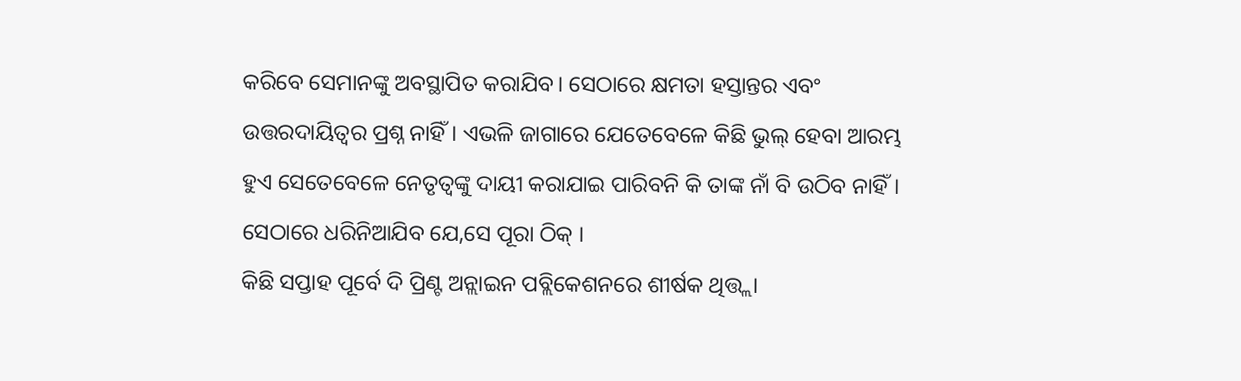କରିବେ ସେମାନଙ୍କୁ ଅବସ୍ଥାପିତ କରାଯିବ। ସେଠାରେ କ୍ଷମତା ହସ୍ତାନ୍ତର ଏବଂ ଉତ୍ତରଦାୟିତ୍ୱର ପ୍ରଶ୍ନ ନାହିଁ। ଏଭଳି ଜାଗାରେ ଯେତେବେଳେ କିଛି ଭୁଲ୍ ହେବା ଆରମ୍ଭ ହୁଏ ସେତେବେଳେ ନେତୃତ୍ୱଙ୍କୁ ଦାୟୀ କରାଯାଇ ପାରିବନି କି ତାଙ୍କ ନାଁ ବି ଉଠିବ ନାହିଁ। ସେଠାରେ ଧରିନିଆଯିବ ଯେ,ସେ ପୂରା ଠିକ୍ ।
କିଛି ସପ୍ତାହ ପୂର୍ବେ ଦି ପ୍ରିଣ୍ଟ ଅନ୍ଲାଇନ ପବ୍ଲିକେଶନରେ ଶୀର୍ଷକ ଥିତ୍ତ୍ଲା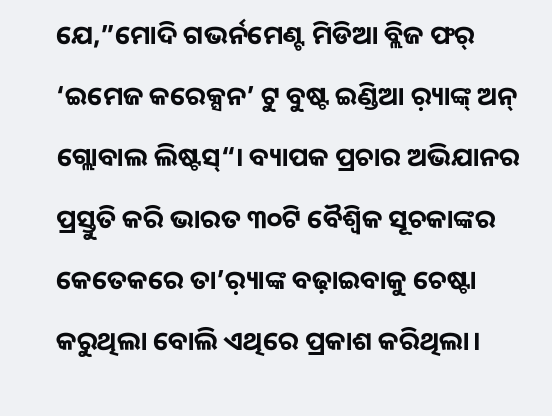ଯେ,”ମୋଦି ଗଭର୍ନମେଣ୍ଟ ମିଡିଆ ବ୍ଲିଜ ଫର୍ ‘ଇମେଜ କରେକ୍ସନ’ ଟୁ ବୁଷ୍ଟ ଇଣ୍ଡିଆ ର଼୍ୟାଙ୍କ୍ ଅନ୍ ଗ୍ଲୋବାଲ ଲିଷ୍ଟସ୍“। ବ୍ୟାପକ ପ୍ରଚାର ଅଭିଯାନର ପ୍ରସ୍ତୁତି କରି ଭାରତ ୩୦ଟି ବୈଶ୍ୱିକ ସୂଚକାଙ୍କର କେତେକରେ ତା’ର଼୍ୟାଙ୍କ ବଢ଼ାଇବାକୁ ଚେଷ୍ଟା କରୁଥିଲା ବୋଲି ଏଥିରେ ପ୍ରକାଶ କରିଥିଲା।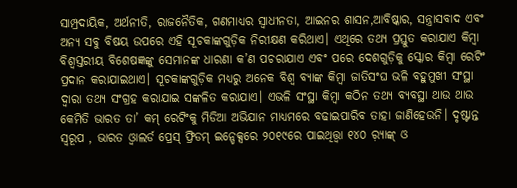ସାମ୍ପ୍ରଦାୟିକ, ଅର୍ଥନୀତି, ରାଜନୈତିକ, ଗଣମାଧ୍ୟର ସ୍ବାଧୀନତା, ଆଇନର ଶାସନ,ଆବିଷ୍କାର, ସନ୍ତ୍ରାସବାଦ ଏବଂ ଅନ୍ୟ ସବୁ ବିଷୟ ଉପରେ ଏହି ସୂଚକାଙ୍କଗୁଡ଼ିକ ନିରୀକ୍ଷଣ କରିଥାଏ। ଏଥିରେ ତଥ୍ୟ ପ୍ରସ୍ତୁତ କରାଯାଏ କିମ୍ବା ବିଶ୍ୱସ୍ତରୀୟ ବିଶେଷଜ୍ଞଙ୍କୁ ସେମାନଙ୍କ ଧାରଣା କ’ଣ ପଚରାଯାଏ ଏବଂ ପରେ ଦେଶଗୁଡ଼ିକୁ ସ୍କୋର କିମ୍ବା ରେଟିଂ ପ୍ରଦାନ କରାଯାଇଥାଏ। ସୂଚକାଙ୍କଗୁଡ଼ିକ ମଧ୍ୟରୁ ଅନେକ ବିଶ୍ୱ ବ୍ୟାଙ୍କ କିମ୍ବା ଜାତିସଂଘ ଭଳି ବହୁମୁଖୀ ସଂସ୍ଥା ଦ୍ୱାରା ତଥ୍ୟ ସଂଗ୍ରହ କରାଯାଇ ସଙ୍କଳିତ କରାଯାଏ। ଏଭଳି ସଂସ୍ଥା କିମ୍ବା କଠିନ ତଥ୍ୟ ବ୍ୟବସ୍ଥା ଥାଉ ଥାଉ କେମିତି ଭାରତ ତା’ କମ୍ ରେଟିଂକୁ ମିଡିଆ ଅଭିଯାନ ମାଧ୍ୟମରେ ବଢାଇପାରିବ ତାହା ଜାଣିହେଉନି। ଦୃଷ୍ଟାନ୍ତ ସ୍ବରୂପ , ଭାରତ ଓ୍ବାଲର୍ଡ ପ୍ରେସ୍ ଫ୍ରିଡମ୍ ଇନ୍ଡେକ୍ସରେ ୨୦୧୯ରେ ପାଇଥିତ୍ତ୍ବା ୧୪୦ ର଼୍ୟାଙ୍କ୍ ଓ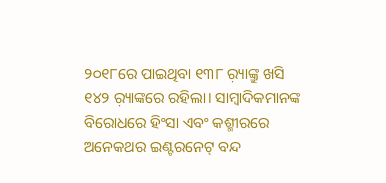୨୦୧୮ରେ ପାଇଥିବା ୧୩୮ ର଼୍ୟାଙ୍କ୍ରୁ ଖସି ୧୪୨ ର଼୍ୟାଙ୍କରେ ରହିଲା। ସାମ୍ବାଦିକମାନଙ୍କ ବିରୋଧରେ ହିଂସା ଏବଂ କଶ୍ମୀରରେ ଅନେକଥର ଇଣ୍ଟରନେଟ୍ ବନ୍ଦ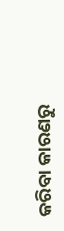କରିବା କାରଣରୁ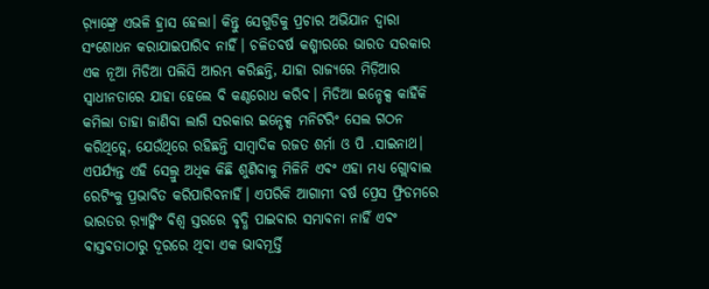ର଼୍ୟାଙ୍କ୍ରେ ଏଭଳି ହ୍ରାସ ହେଲା। କିନ୍ତୁ ସେଗୁଡିକୁ ପ୍ରଚାର ଅଭିଯାନ ଦ୍ୱାରା ସଂଶୋଧନ କରାଯାଇପାରିବ ନାହିଁ। ଚଳିତବର୍ଷ କଶ୍ମୀରରେ ଭାରତ ସରକାର ଏକ ନୂଆ ମିଡିଆ ପଲିସି ଆରମ୍ଭ କରିଛନ୍ତି, ଯାହା ରାଜ୍ୟରେ ମିଡ଼ିଆର ସ୍ବାଧୀନତାରେ ଯାହା ହେଲେ ବି କଣ୍ଠରୋଧ କରିବ। ମିଡିଆ ଇନ୍ଡେକ୍ସ କାହିଁକି କମିଲା ତାହା ଜାଣିବା ଲାଗି ସରକାର ଇନ୍ଡେକ୍ସ ମନିଟରିଂ ସେଲ ଗଠନ କରିଥିତ୍ଲେ, ଯେଉଁଥିରେ ରହିଛନ୍ତି ସାମ୍ବାଦିକ ରଜତ ଶର୍ମା ଓ ପି .ସାଇନାଥ। ଏପର୍ଯ୍ୟନ୍ତ ଏହି ସେଲ୍ରୁ ଅଧିକ କିଛି ଶୁଣିବାକୁ ମିଳିନି ଏବଂ ଏହା ମଧ୍ୟ ଗ୍ଲୋବାଲ ରେଟିଂକୁ ପ୍ରଭାବିତ କରିପାରିବନାହିଁ। ଏପରିକି ଆଗାମୀ ବର୍ଷ ପ୍ରେସ ଫ୍ରିଡମରେ ଭାରତର ର଼୍ୟାଙ୍କିଂ ବିଶ୍ୱ ସ୍ତରରେ ବୃଦ୍ଧି ପାଇବାର ସମ୍ଭାବନା ନାହିଁ ଏବଂ ବାସ୍ତବତାଠାରୁ ଦୂରରେ ଥିବା ଏକ ଭାବମୂର୍ତ୍ତି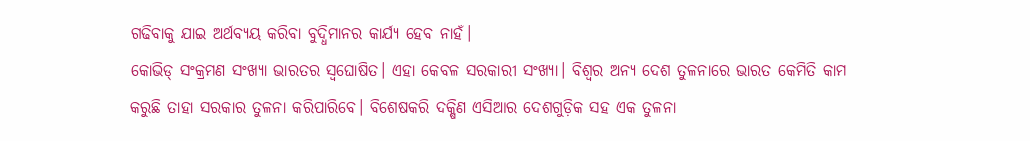ଗଢିବାକୁ ଯାଇ ଅର୍ଥବ୍ୟୟ କରିବା ବୁଦ୍ଧିମାନର କାର୍ଯ୍ୟ ହେବ ନାହଁ।
କୋଭିଡ୍ ସଂକ୍ରମଣ ସଂଖ୍ୟା ଭାରତର ସ୍ବଘୋଷିତ। ଏହା କେବଳ ସରକାରୀ ସଂଖ୍ୟା। ବିଶ୍ୱର ଅନ୍ୟ ଦେଶ ତୁଳନାରେ ଭାରତ କେମିତି କାମ କରୁଛି ତାହା ସରକାର ତୁଳନା କରିପାରିବେ। ବିଶେଷକରି ଦକ୍ଷିଣ ଏସିଆର ଦେଶଗୁଡ଼ିକ ସହ ଏକ ତୁଳନା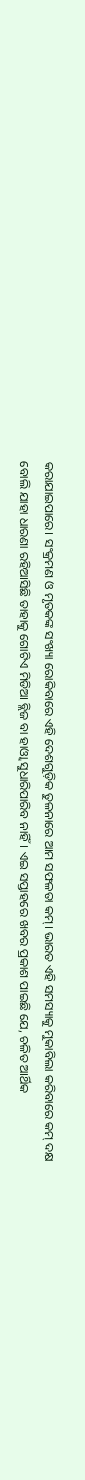କରାଯାଇପାରେ। ସଂକ୍ରମଣ ଓ ମୃତକଙ୍କ ସଂଖ୍ୟା ରୋକିବାରେ ଏହି ଦେଶଗୁଡ଼ିକ ତୁଳନାରେ ଆମ ସଫଳତା କମ୍। ଭାରତ ଏହି ସମସ୍ୟାକୁ ମୁକାବିଲା କରିବାରେ କମ୍ ଦକ୍ଷ ବୋଲି ଯାହା ଧାରଣା ରହିଆସିଛି ତାହାକୁ ଗୋଟିଏ ମିଡିଆ ବ୍ଲିଜ ବା ହାଓ୍ବା ସୁଧାରିପାରିବ ନାହିଁ। ଏଇ ସପ୍ତାହରେ ଖବର ପ୍ରକାଶ ପାଇଛି ଯେ, ଚଳିତ ଆର୍ଥିକ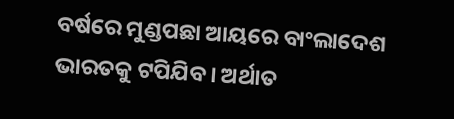ବର୍ଷରେ ମୁଣ୍ଡପଛା ଆୟରେ ବାଂଲାଦେଶ ଭାରତକୁ ଟପିଯିବ। ଅର୍ଥାତ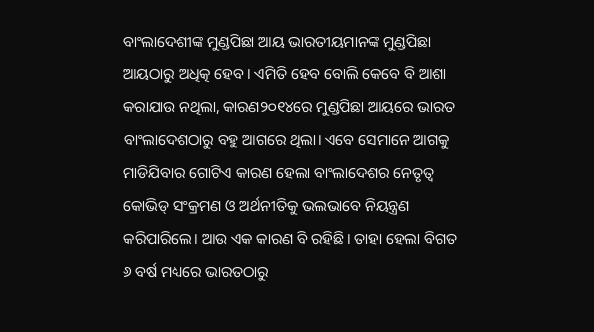ବାଂଲାଦେଶୀଙ୍କ ମୁଣ୍ଡପିଛା ଆୟ ଭାରତୀୟମାନଙ୍କ ମୁଣ୍ଡପିଛା ଆୟଠାରୁ ଅଧିତ୍କ ହେବ। ଏମିତି ହେବ ବୋଲି କେବେ ବି ଆଶା କରାଯାଉ ନଥିଲା, କାରଣ୨୦୧୪ରେ ମୁଣ୍ଡପିଛା ଆୟରେ ଭାରତ ବାଂଲାଦେଶଠାରୁ ବହୁ ଆଗରେ ଥିଲା। ଏବେ ସେମାନେ ଆଗକୁ ମାଡିଯିବାର ଗୋଟିଏ କାରଣ ହେଲା ବାଂଲାଦେଶର ନେତୃତ୍ୱ କୋଭିଡ୍ ସଂକ୍ରମଣ ଓ ଅର୍ଥନୀତିକୁ ଭଲଭାବେ ନିୟନ୍ତ୍ରଣ କରିପାରିଲେ। ଆଉ ଏକ କାରଣ ବି ରହିଛି। ତାହା ହେଲା ବିଗତ ୬ ବର୍ଷ ମଧ୍ୟରେ ଭାରତଠାରୁ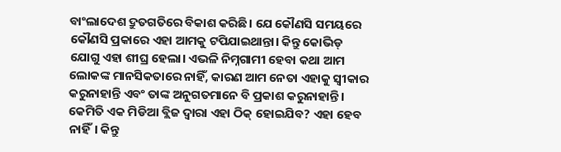ବାଂଲାଦେଶ ଦ୍ରୁତଗତିରେ ବିକାଶ କରିଛି। ଯେ କୌଣସି ସମୟରେ କୌଣସି ପ୍ରକାରେ ଏହା ଆମକୁ ଟପିଯାଇଥାନ୍ତା। କିନ୍ତୁ କୋଭିଡ୍ ଯୋଗୁ ଏହା ଶୀଘ୍ର ହେଲା। ଏଭଳି ନିମ୍ନଗାମୀ ହେବା କଥା ଆମ ଲୋକଙ୍କ ମାନସିକତାରେ ନାହିଁ, କାରଣ ଆମ ନେତା ଏହାକୁ ସ୍ବୀକାର କରୁନାହାନ୍ତି ଏବଂ ତାଙ୍କ ଅନୁଗତମାନେ ବି ପ୍ରକାଶ କରୁନାହାନ୍ତି। କେମିତି ଏକ ମିଡିଆ ବ୍ଲିଜ ଦ୍ୱାରା ଏହା ଠିକ୍ ହୋଇଯିବ? ଏହା ହେବ ନାହିଁ। କିନ୍ତୁ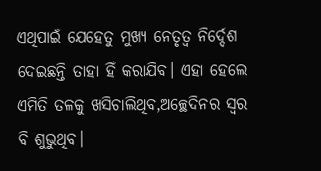ଏଥିପାଇଁ ଯେହେତୁ ମୁଖ୍ୟ ନେତୃତ୍ୱ ନିର୍ଦ୍ଦେଶ ଦେଇଛନ୍ତି ତାହା ହିଁ କରାଯିବ। ଏହା ହେଲେ ଏମିତି ତଳକୁ ଖସିଚାଲିଥିବ,ଅଚ୍ଛେଦିନର ସ୍ବର ବି ଶୁଭୁଥିବ।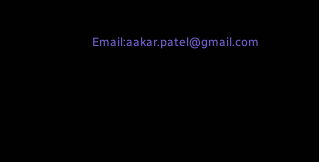Email:aakar.patel@gmail.com